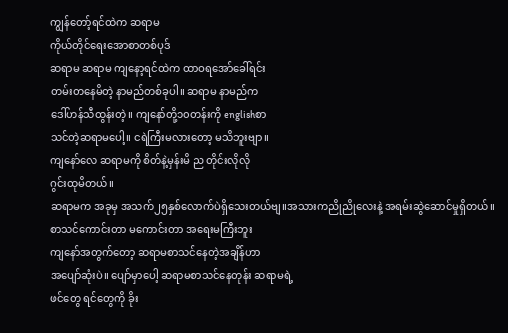ကျွန်တော့်ရင်ထဲက ဆရာမ
ကိုယ်တိုင်ရေးအောစာတစ်ပုဒ်
ဆရာမ ဆရာမ ကျနော့ရင်ထဲက ထာဝရအော်ခေါ်ရင်း
တမ်းတနေမိတဲ့ နာမည်တစ်ခုပါ။ ဆရာမ နာမည်က
ဒေါ်ဟန်သီထွန်းတဲ့။ ကျနော်တို့၁၀တန်းကို englishစာ
သင်တဲ့ဆရာမပေါ့။ ငရဲကြီးမလားတော့ မသိဘူးဗျာ။
ကျနော်လေ ဆရာမကို စိတ်နဲ့မှန်းမိ ည တိုင်းလိုလို
ဂွင်းထုမိတယ်။
ဆရာမက အခုမှ အသက်၂၅နှစ်လောက်ပဲရှိသေးတယ်ဗျ။အသားကညိုညိုလေးနဲ့ အရမ်းဆွဲဆောင်မှုရှိတယ်။
စာသင်ကောင်းတာ မကောင်းတာ အရေးမကြီးဘူး
ကျနော်အတွက်တော့ ဆရာမစာသင်နေတဲ့အချိန်ဟာ
အပျော်ဆုံးပဲ။ ပျော်မှာပေါ့ ဆရာမစာသင်နေတုန်း ဆရာမရဲ့
ဖင်တွေ ရင်တွေကို ခိုး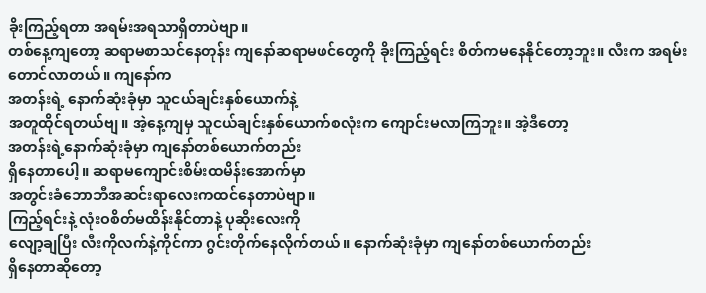ခိုးကြည့်ရတာ အရမ်းအရသာရှိတာပဲဗျာ။
တစ်နေ့ကျတော့ ဆရာမစာသင်နေတုန်း ကျနော်ဆရာမဖင်တွေကို ခိုးကြည့်ရင်း စိတ်ကမနေနိုင်တော့ဘူး။ လီးက အရမ်းတောင်လာတယ်။ ကျနော်က
အတန်းရဲ့ နောက်ဆုံးခုံမှာ သူငယ်ချင်းနှစ်ယောက်နဲ့
အတူထိုင်ရတယ်ဗျ။ အဲ့နေ့ကျမှ သူငယ်ချင်းနှစ်ယောက်စလုံးက ကျောင်းမလာကြဘူး။ အဲ့ဒီတော့
အတန်းရဲ့နောက်ဆုံးခုံမှာ ကျနော်တစ်ယောက်တည်း
ရှိနေတာပေါ့။ ဆရာမကျောင်းစိမ်းထမိန်းအောက်မှာ
အတွင်းခံဘောဘီအဆင်းရာလေးကထင်နေတာပဲဗျာ။
ကြည့်ရင်းနဲ့ လုံးဝစိတ်မထိန်းနိုင်တာနဲ့ ပုဆိုးလေးကို
လျော့ချပြီး လီးကိုလက်နဲ့ကိုင်ကာ ဂွင်းတိုက်နေလိုက်တယ်။ နောက်ဆုံးခုံမှာ ကျနော်တစ်ယောက်တည်း
ရှိနေတာဆိုတော့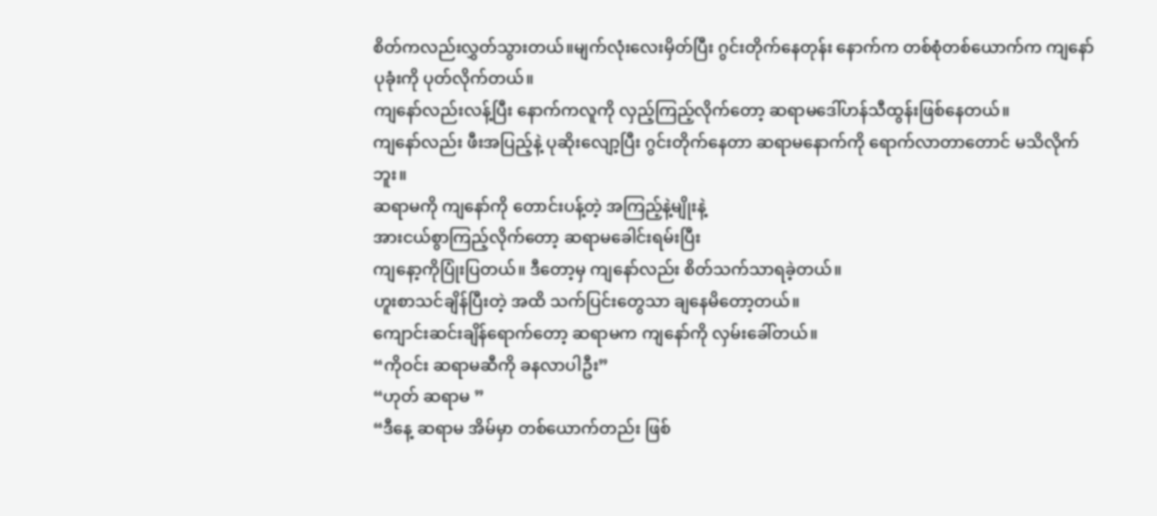စိတ်ကလည်းလွှတ်သွားတယ်။မျက်လုံးလေးမှိတ်ပြီး ဂွင်းတိုက်နေတုန်း နောက်က တစ်စုံတစ်ယောက်က ကျနော်ပုခုံးကို ပုတ်လိုက်တယ်။
ကျနော်လည်းလန့်ပြီး နောက်ကလူကို လှည့်ကြည့်လိုက်တော့ ဆရာမဒေါ်ဟန်သီထွန်းဖြစ်နေတယ်။
ကျနော်လည်း ဖီးအပြည့်နဲ့ ပုဆိုးလျော့ပြီး ဂွင်းတိုက်နေတာ ဆရာမနောက်ကို ရောက်လာတာတောင် မသိလိုက်ဘူး။
ဆရာမကို ကျနော်ကို တောင်းပန့်တဲ့ အကြည့်နဲ့မျိုးနဲ့
အားငယ်စွာကြည့်လိုက်တော့ ဆရာမခေါင်းရမ်းပြီး
ကျနော့ကိုပြုံးပြတယ်။ ဒီတော့မှ ကျနော်လည်း စိတ်သက်သာရခဲ့တယ်။
ဟူးစာသင်ချိန်ပြီးတဲ့ အထိ သက်ပြင်းတွေသာ ချနေမိတော့တယ်။
ကျောင်းဆင်းချိန်ရောက်တော့ ဆရာမက ကျနော်ကို လှမ်းခေါ်တယ်။
“ကိုဝင်း ဆရာမဆီကို ခနလာပါဦး”
“ဟုတ် ဆရာမ ”
“ဒီနေ့ ဆရာမ အိမ်မှာ တစ်ယောက်တည်း ဖြစ်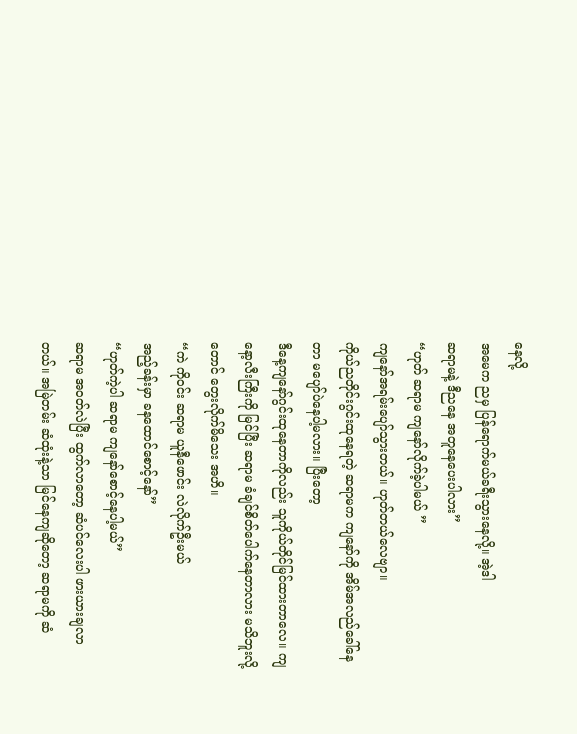နေလို့
အမေက ညမှ ပြန်ရောက်မယ်ခရီးသွားနေလို့။ အဲ့ဒါ
ဆရာမနဲ့ ဒီညနေ အတူနေပေးပါလား”
“ဟုတ် ဆရာမ ကျနော်လိုက်ခဲ့ပါမယ် ”
ကျနော်အရမ်းပျော်သွားတယ်။ ဟုတ်တယ်လေဗျာ။
ကိုယ်ညတိုင်းဂွင်းထုနေရတဲ့ ဆရာမက ကျနော်ကို အိမ်အလည်ခေါ်နေတာ မပျော်ပဲနေပါ့မလား။ ပြီးတော့
ဒီနေ့ကျနော်ဂွင်းထုနေတာကိုလည်း သူကိုယ်တိုင်မြင်ထားတာလေ။ ကျနော့လီးကြီးကို မြင်ပြီး ဆရာမ ခံချင်စိတ်ပေါက်နေတာလား မသိဘူးလို့တောင် တွေးလိုက်မိသေး အဟိ။
“ကဲ ကိုဝင်း ဆရာမ ယူနီဖောင်း လဲလိုက်ဦးမယ်
အည့်ခန်းမှာ ခနထောင်စောင့်နော်”
“ဟုတ်ကဲ့ပါ ဆရာမ ကျနော်စောင့်နေပါ့မယ်”
ဆရာမ အဝတ်လဲပြီး ထွက်လာတော့ ဆံပင်လေးပါ ဖားယားချလာတယ်။ အမြဲတမ်း ဆံထုံးနဲ့သာ မြင်နေကျဆိုတော့ ဆရာမကို ဆံ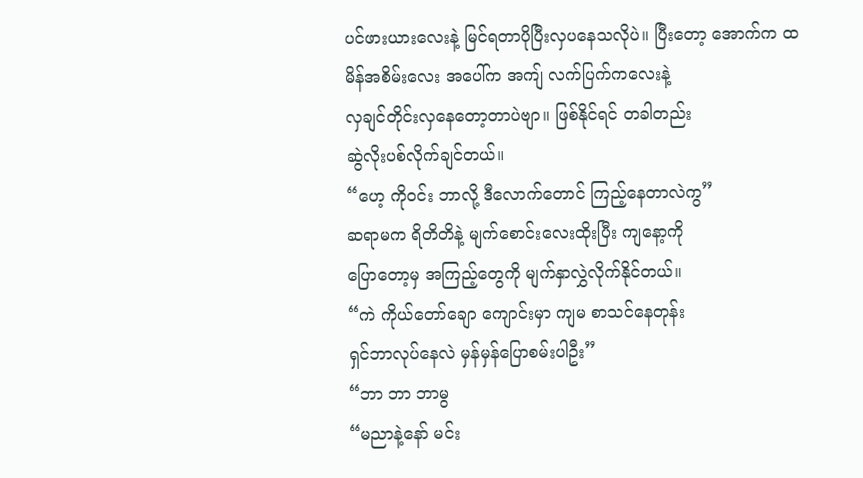ပင်ဖားယားလေးနဲ့ မြင်ရတာပိုပြီးလှပနေသလိုပဲ။ ပြီးတော့ အောက်က ထမိန်အစိမ်းလေး အပေါ်က အကျ် လက်ပြက်ကလေးနဲ့
လှချင်တိုင်းလှနေတော့တာပဲဗျာ။ ဖြစ်နိုင်ရင် တခါတည်း
ဆွဲလိုးပစ်လိုက်ချင်တယ်။
“ဟေ့ ကိုဝင်း ဘာလို့ ဒီလောက်တောင် ကြည့်နေတာလဲကွ”
ဆရာမက ရိတိတိနဲ့ မျက်စောင်းလေးထိုးပြီး ကျနော့ကို
ပြောတော့မှ အကြည့်တွေကို မျက်နှာလွှဲလိုက်နိုင်တယ်။
“ကဲ ကိုယ်တော်ချော ကျောင်းမှာ ကျမ စာသင်နေတုန်း
ရှင်ဘာလုပ်နေလဲ မှန်မှန်ပြောစမ်းပါဦး”
“ဘာ ဘာ ဘာမွ
“မညာနဲ့နော် မင်း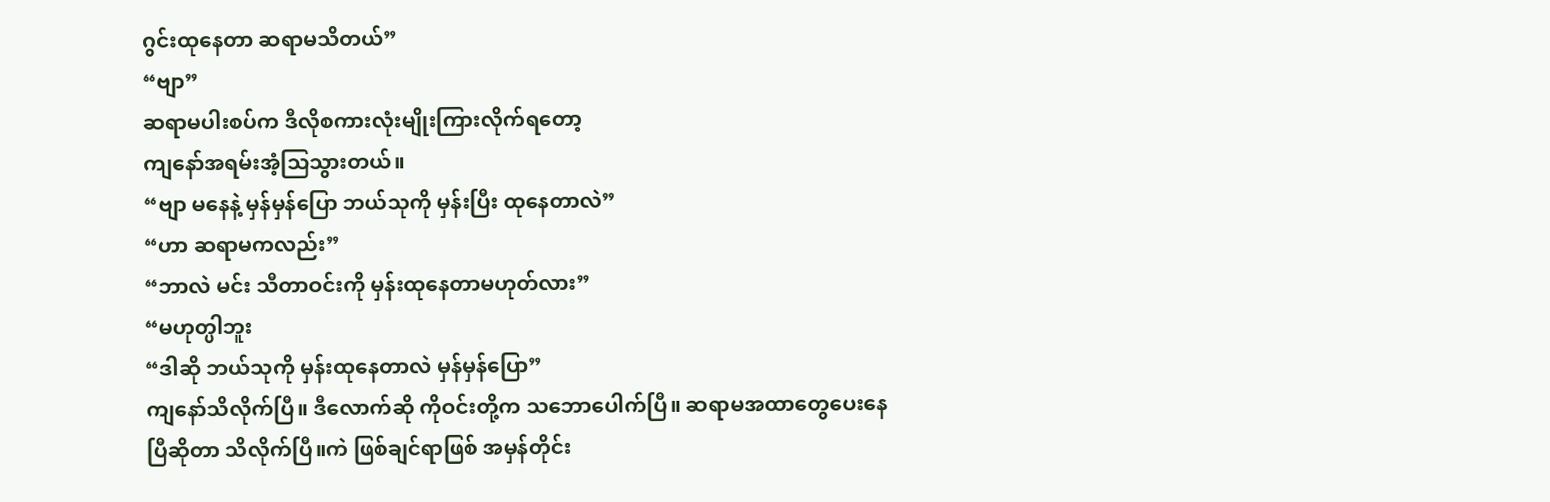ဂွင်းထုနေတာ ဆရာမသိတယ်”
“ဗျာ”
ဆရာမပါးစပ်က ဒီလိုစကားလုံးမျိုးကြားလိုက်ရတော့
ကျနော်အရမ်းအံ့သြသွားတယ်။
“ဗျာ မနေနဲ့ မှန်မှန်ပြော ဘယ်သုကို မှန်းပြီး ထုနေတာလဲ”
“ဟာ ဆရာမကလည်း”
“ဘာလဲ မင်း သီတာဝင်းကို မှန်းထုနေတာမဟုတ်လား”
“မဟုတ္ပါဘူး
“ဒါဆို ဘယ်သုကို မှန်းထုနေတာလဲ မှန်မှန်ပြော”
ကျနော်သိလိုက်ပြီ။ ဒီလောက်ဆို ကိုဝင်းတို့က သဘောပေါက်ပြီ။ ဆရာမအထာတွေပေးနေပြီဆိုတာ သိလိုက်ပြီ။ကဲ ဖြစ်ချင်ရာဖြစ် အမှန်တိုင်း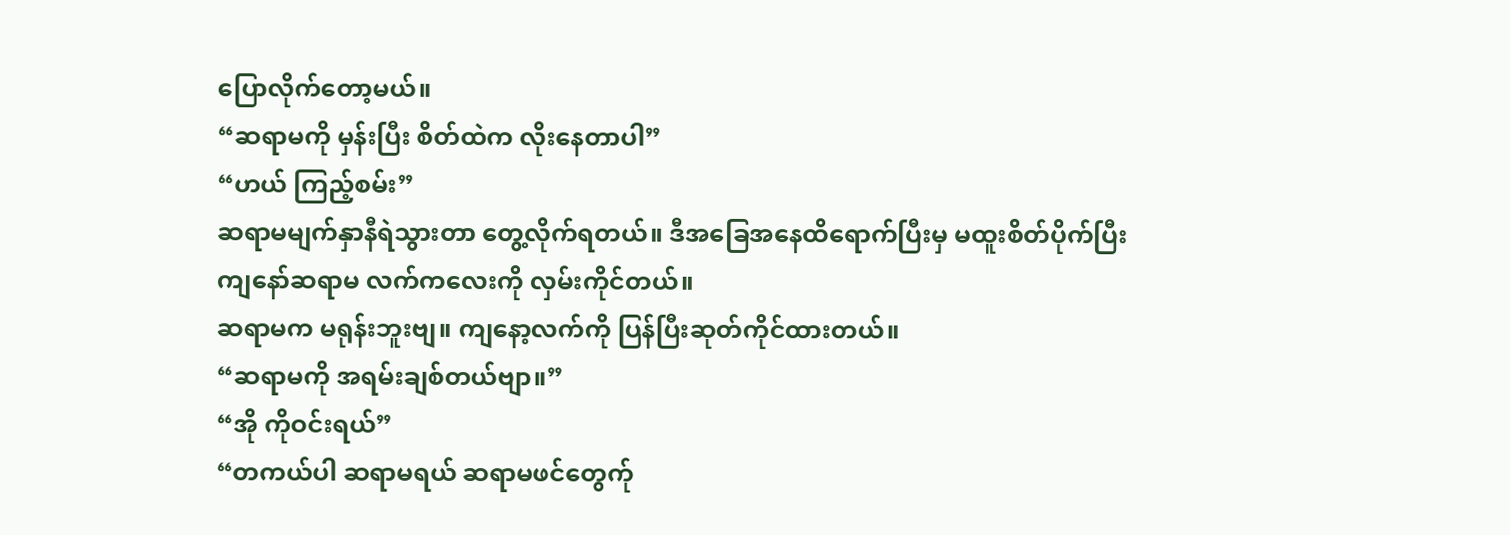ပြောလိုက်တော့မယ်။
“ဆရာမကို မှန်းပြီး စိတ်ထဲက လိုးနေတာပါ”
“ဟယ် ကြည့်စမ်း”
ဆရာမမျက်နှာနီရဲသွားတာ တွေ့လိုက်ရတယ်။ ဒီအခြေအနေထိရောက်ပြီးမှ မထူးစိတ်ပိုက်ပြီး
ကျနော်ဆရာမ လက်ကလေးကို လှမ်းကိုင်တယ်။
ဆရာမက မရုန်းဘူးဗျ။ ကျနော့လက်ကို ပြန်ပြီးဆုတ်ကိုင်ထားတယ်။
“ဆရာမကို အရမ်းချစ်တယ်ဗျာ။”
“အို ကိုဝင်းရယ်”
“တကယ်ပါ ဆရာမရယ် ဆရာမဖင်တွေက်ု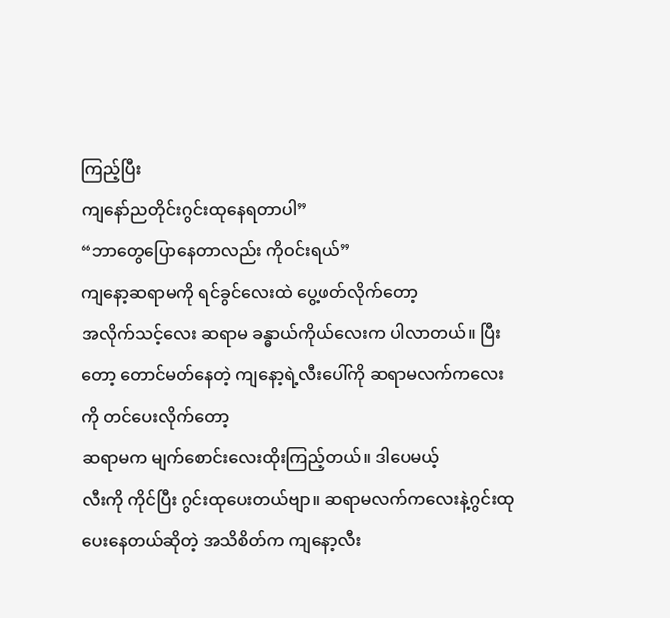ကြည့်ပြီး
ကျနော်ညတိုင်းဂွင်းထုနေရတာပါ”
“ဘာတွေပြောနေတာလည်း ကိုဝင်းရယ်”
ကျနော့ဆရာမကို ရင်ခွင်လေးထဲ ပွေ့ဖတ်လိုက်တော့
အလိုက်သင့်လေး ဆရာမ ခန္ဓာယ်ကိုယ်လေးက ပါလာတယ်။ ပြီးတော့ တောင်မတ်နေတဲ့ ကျနော့ရဲ့လီးပေါ်ကို ဆရာမလက်ကလေးကို တင်ပေးလိုက်တော့
ဆရာမက မျက်စောင်းလေးထိုးကြည့်တယ်။ ဒါပေမယ့်
လီးကို ကိုင်ပြီး ဂွင်းထုပေးတယ်ဗျာ။ ဆရာမလက်ကလေးနဲ့ဂွင်းထုပေးနေတယ်ဆိုတဲ့ အသိစိတ်က ကျနော့လီး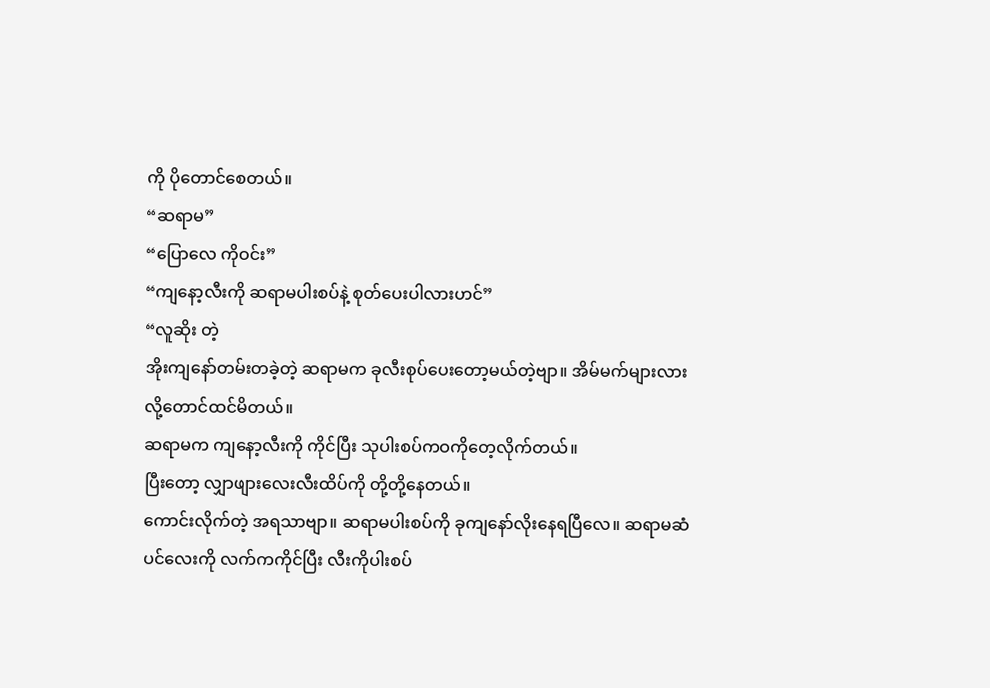ကို ပိုတောင်စေတယ်။
“ဆရာမ”
“ပြောလေ ကိုဝင်း”
“ကျနော့လီးကို ဆရာမပါးစပ်နဲ့ စုတ်ပေးပါလားဟင်”
“လူဆိုး တဲ့
အိုးကျနော်တမ်းတခဲ့တဲ့ ဆရာမက ခုလီးစုပ်ပေးတော့မယ်တဲ့ဗျာ။ အိမ်မက်များလားလို့တောင်ထင်မိတယ်။
ဆရာမက ကျနော့လီးကို ကိုင်ပြီး သုပါးစပ်ကဝကိုတေ့လိုက်တယ်။
ပြီးတော့ လျှာဖျားလေးလီးထိပ်ကို တို့တို့နေတယ်။
ကောင်းလိုက်တဲ့ အရသာဗျာ။ ဆရာမပါးစပ်ကို ခုကျနော်လိုးနေရပြီလေ။ ဆရာမဆံပင်လေးကို လက်ကကိုင်ပြီး လီးကိုပါးစပ်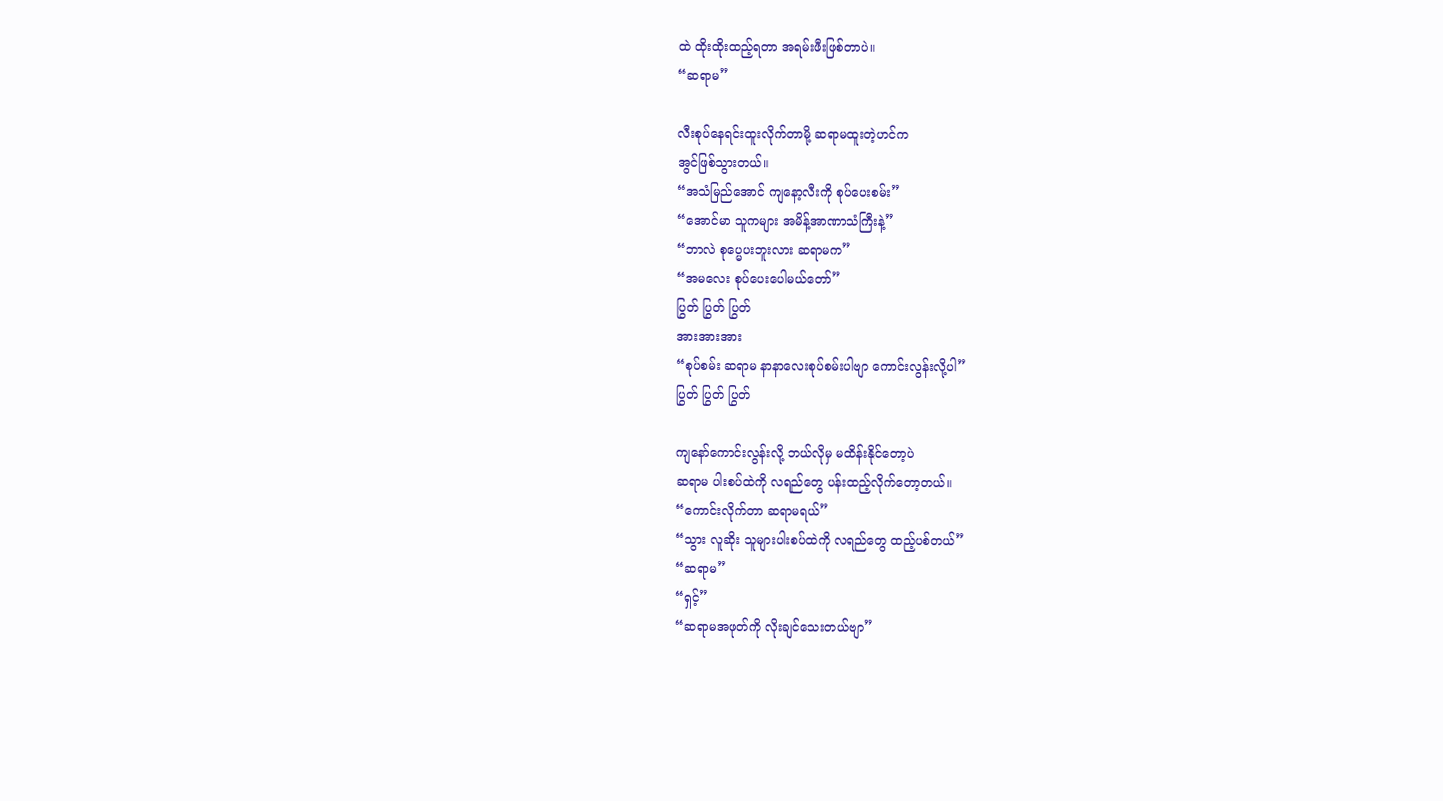ထဲ ထိုးထိုးထည့်ရတာ အရမ်းဖီးဖြစ်တာပဲ။
“ဆရာမ”

လီးစုပ်နေရင်းထူးလိုက်တာမို့ ဆရာမထူးတဲ့ဟင်က
အွင်ဖြစ်သွားတယ်။
“အသံမြည်အောင် ကျနော့လီးကို စုပ်ပေးစမ်း”
“အောင်မာ သူကများ အမိန့်အာဏာသံကြီးနဲ့”
“ဘာလဲ စုပ္မေပးဘူးလား ဆရာမက”
“အမလေး စုပ်ပေးပေါမယ်တော်”
ပြွတ် ပြွတ် ပြွတ်
အားအားအား
“စုပ်စမ်း ဆရာမ နာနာလေးစုပ်စမ်းပါဗျာ ကောင်းလွန်းလို့ပါ”
ပြွတ် ပြွတ် ပြွတ်

ကျနော်ကောင်းလွန်းလို့ ဘယ်လိုမှ မထိန်းနိုင်တော့ပဲ
ဆရာမ ပါးစပ်ထဲကို လရည်တွေ ပန်းထည့်လိုက်တော့တယ်။
“ကောင်းလိုက်တာ ဆရာမရယ်”
“သွား လူဆိုး သူများပါးစပ်ထဲကို လရည်တွေ ထည့်ပစ်တယ်”
“ဆရာမ”
“ရှင့်”
“ဆရာမအဖုတ်ကို လိုးချင်သေးတယ်ဗျာ”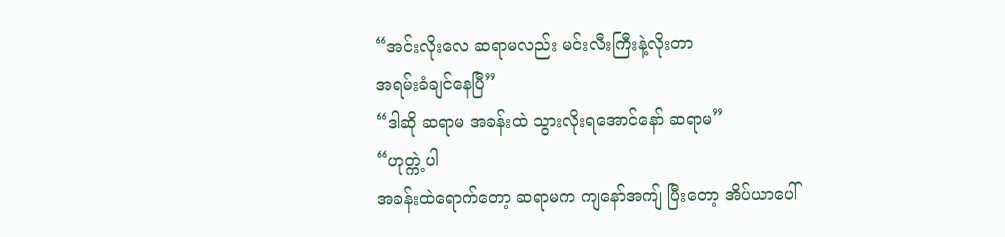“အင်းလိုးလေ ဆရာမလည်း မင်းလီးကြီးနဲ့လိုးတာ
အရမ်းခံချင်နေပြီ”
“ဒါဆို ဆရာမ အခန်းထဲ သွားလိုးရအောင်နော် ဆရာမ”
“ဟုတ္ကဲ့ပါ
အခန်းထဲရောက်တော့ ဆရာမက ကျနော်အကျ် ပြီးတော့ အိပ်ယာပေါ်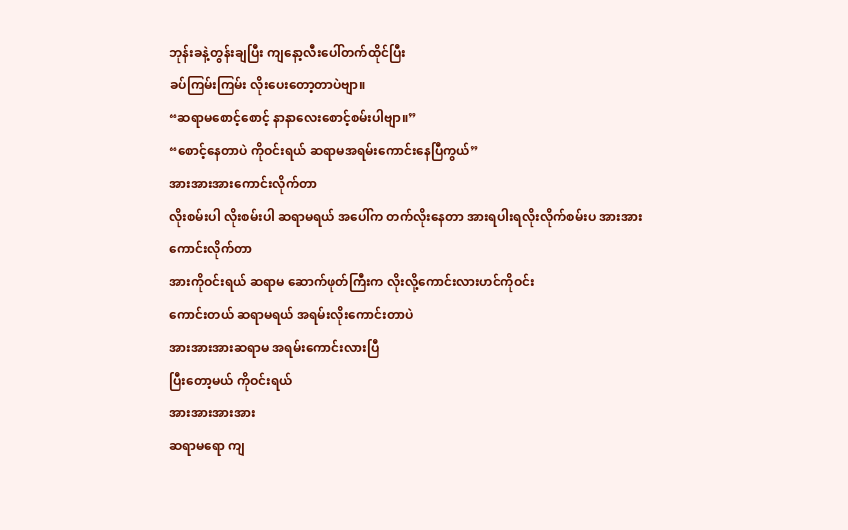ဘုန်းခနဲ့တွန်းချပြီး ကျနော့လီးပေါ်တက်ထိုင်ပြီး
ခပ်ကြမ်းကြမ်း လိုးပေးတော့တာပဲဗျာ။
“ဆရာမစောင့်စောင့် နာနာလေးစောင့်စမ်းပါဗျာ။”
“စောင့်နေတာပဲ ကိုဝင်းရယ် ဆရာမအရမ်းကောင်းနေပြီကွယ်”
အားအားအားကောင်းလိုက်တာ
လိုးစမ်းပါ လိုးစမ်းပါ ဆရာမရယ် အပေါ်က တက်လိုးနေတာ အားရပါးရလိုးလိုက်စမ်းပ အားအား
ကောင်းလိုက်တာ
အားကိုဝင်းရယ် ဆရာမ ဆောက်ဖုတ်ကြီးက လိုးလို့ကောင်းလားဟင်ကိုဝင်း
ကောင်းတယ် ဆရာမရယ် အရမ်းလိုးကောင်းတာပဲ
အားအားအားဆရာမ အရမ်းကောင်းလားပြီ
ပြီးတော့မယ် ကိုဝင်းရယ်
အားအားအားအား
ဆရာမရော ကျ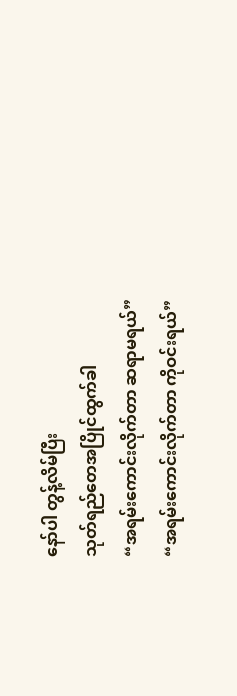နော်ပါ တွန့်လိမ်ပြီး
သုတ်ရည်တေအပြိုင်ထွက်ခါ
“အရမ်းကောင်းလိုက်တာ ဆရာမရယ်”
“အရမ်းကောင်းလိုက်တာ ကိုဝင်းရယ်”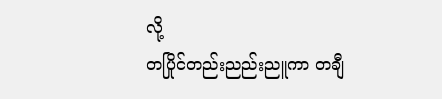လို့
တပြိုင်တည်းညည်းညူကာ တချီ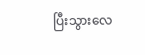ပြီးသွားလေ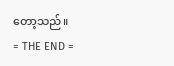တော့သည်။
= THE END =